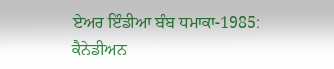ਏਅਰ ਇੰਡੀਆ ਬੰਬ ਧਮਾਕਾ-1985: ਕੈਨੇਡੀਅਨ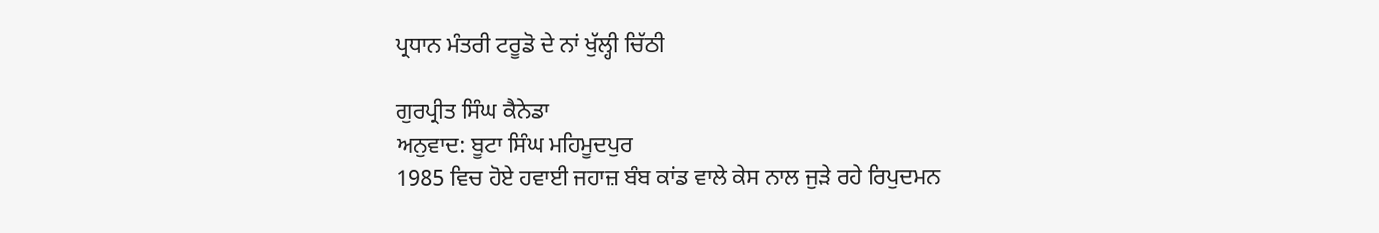ਪ੍ਰਧਾਨ ਮੰਤਰੀ ਟਰੂਡੋ ਦੇ ਨਾਂ ਖੁੱਲ੍ਹੀ ਚਿੱਠੀ

ਗੁਰਪ੍ਰੀਤ ਸਿੰਘ ਕੈਨੇਡਾ
ਅਨੁਵਾਦ: ਬੂਟਾ ਸਿੰਘ ਮਹਿਮੂਦਪੁਰ
1985 ਵਿਚ ਹੋਏ ਹਵਾਈ ਜਹਾਜ਼ ਬੰਬ ਕਾਂਡ ਵਾਲੇ ਕੇਸ ਨਾਲ ਜੁੜੇ ਰਹੇ ਰਿਪੁਦਮਨ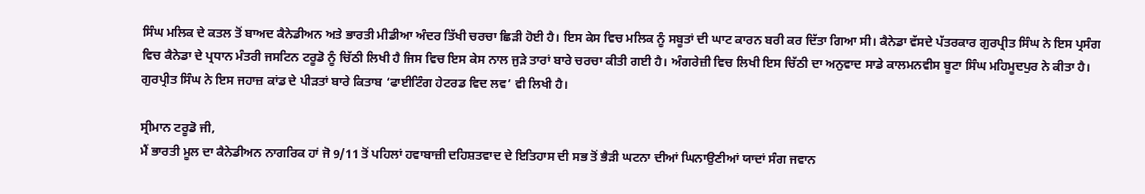ਸਿੰਘ ਮਲਿਕ ਦੇ ਕਤਲ ਤੋਂ ਬਾਅਦ ਕੈਨੇਡੀਅਨ ਅਤੇ ਭਾਰਤੀ ਮੀਡੀਆ ਅੰਦਰ ਤਿੱਖੀ ਚਰਚਾ ਛਿੜੀ ਹੋਈ ਹੈ। ਇਸ ਕੇਸ ਵਿਚ ਮਲਿਕ ਨੂੰ ਸਬੂਤਾਂ ਦੀ ਘਾਟ ਕਾਰਨ ਬਰੀ ਕਰ ਦਿੱਤਾ ਗਿਆ ਸੀ। ਕੈਨੇਡਾ ਵੱਸਦੇ ਪੱਤਰਕਾਰ ਗੁਰਪ੍ਰੀਤ ਸਿੰਘ ਨੇ ਇਸ ਪ੍ਰਸੰਗ ਵਿਚ ਕੈਨੇਡਾ ਦੇ ਪ੍ਰਧਾਨ ਮੰਤਰੀ ਜਸਟਿਨ ਟਰੂਡੋ ਨੂੰ ਚਿੱਠੀ ਲਿਖੀ ਹੈ ਜਿਸ ਵਿਚ ਇਸ ਕੇਸ ਨਾਲ ਜੁੜੇ ਤਾਰਾਂ ਬਾਰੇ ਚਰਚਾ ਕੀਤੀ ਗਈ ਹੈ। ਅੰਗਰੇਜ਼ੀ ਵਿਚ ਲਿਖੀ ਇਸ ਚਿੱਠੀ ਦਾ ਅਨੁਵਾਦ ਸਾਡੇ ਕਾਲਮਨਵੀਸ ਬੂਟਾ ਸਿੰਘ ਮਹਿਮੂਦਪੁਰ ਨੇ ਕੀਤਾ ਹੈ। ਗੁਰਪ੍ਰੀਤ ਸਿੰਘ ਨੇ ਇਸ ਜਹਾਜ਼ ਕਾਂਡ ਦੇ ਪੀੜਤਾਂ ਬਾਰੇ ਕਿਤਾਬ ‘ਫਾਈਟਿੰਗ ਹੇਟਰਡ ਵਿਦ ਲਵ’ ਵੀ ਲਿਖੀ ਹੈ।

ਸ੍ਰੀਮਾਨ ਟਰੂਡੋ ਜੀ,
ਮੈਂ ਭਾਰਤੀ ਮੂਲ ਦਾ ਕੈਨੇਡੀਅਨ ਨਾਗਰਿਕ ਹਾਂ ਜੋ 9/11 ਤੋਂ ਪਹਿਲਾਂ ਹਵਾਬਾਜ਼ੀ ਦਹਿਸ਼ਤਵਾਦ ਦੇ ਇਤਿਹਾਸ ਦੀ ਸਭ ਤੋਂ ਭੈੜੀ ਘਟਨਾ ਦੀਆਂ ਘਿਨਾਉਣੀਆਂ ਯਾਦਾਂ ਸੰਗ ਜਵਾਨ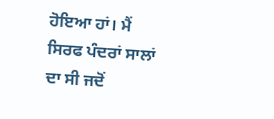ਹੋਇਆ ਹਾਂ। ਮੈਂ ਸਿਰਫ ਪੰਦਰਾਂ ਸਾਲਾਂ ਦਾ ਸੀ ਜਦੋਂ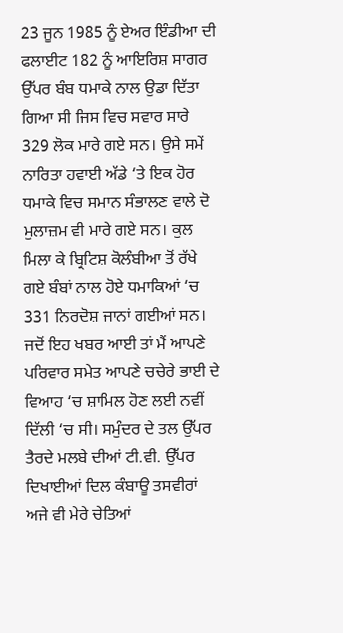23 ਜੂਨ 1985 ਨੂੰ ਏਅਰ ਇੰਡੀਆ ਦੀ ਫਲਾਈਟ 182 ਨੂੰ ਆਇਰਿਸ਼ ਸਾਗਰ ਉੱਪਰ ਬੰਬ ਧਮਾਕੇ ਨਾਲ ਉਡਾ ਦਿੱਤਾ ਗਿਆ ਸੀ ਜਿਸ ਵਿਚ ਸਵਾਰ ਸਾਰੇ 329 ਲੋਕ ਮਾਰੇ ਗਏ ਸਨ। ਉਸੇ ਸਮੇਂ ਨਾਰਿਤਾ ਹਵਾਈ ਅੱਡੇ ‘ਤੇ ਇਕ ਹੋਰ ਧਮਾਕੇ ਵਿਚ ਸਮਾਨ ਸੰਭਾਲਣ ਵਾਲੇ ਦੋ ਮੁਲਾਜ਼ਮ ਵੀ ਮਾਰੇ ਗਏ ਸਨ। ਕੁਲ ਮਿਲਾ ਕੇ ਬ੍ਰਿਟਿਸ਼ ਕੋਲੰਬੀਆ ਤੋਂ ਰੱਖੇ ਗਏ ਬੰਬਾਂ ਨਾਲ ਹੋਏ ਧਮਾਕਿਆਂ ‘ਚ 331 ਨਿਰਦੋਸ਼ ਜਾਨਾਂ ਗਈਆਂ ਸਨ।
ਜਦੋਂ ਇਹ ਖਬਰ ਆਈ ਤਾਂ ਮੈਂ ਆਪਣੇ ਪਰਿਵਾਰ ਸਮੇਤ ਆਪਣੇ ਚਚੇਰੇ ਭਾਈ ਦੇ ਵਿਆਹ ‘ਚ ਸ਼ਾਮਿਲ ਹੋਣ ਲਈ ਨਵੀਂ ਦਿੱਲੀ ‘ਚ ਸੀ। ਸਮੁੰਦਰ ਦੇ ਤਲ ਉੱਪਰ ਤੈਰਦੇ ਮਲਬੇ ਦੀਆਂ ਟੀ.ਵੀ. ਉੱਪਰ ਦਿਖਾਈਆਂ ਦਿਲ ਕੰਬਾਊ ਤਸਵੀਰਾਂ ਅਜੇ ਵੀ ਮੇਰੇ ਚੇਤਿਆਂ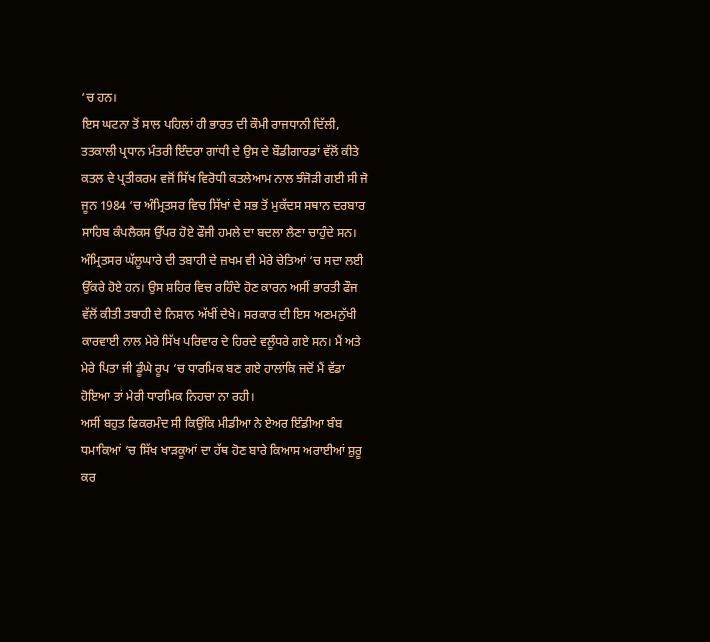‘ਚ ਹਨ।
ਇਸ ਘਟਨਾ ਤੋਂ ਸਾਲ ਪਹਿਲਾਂ ਹੀ ਭਾਰਤ ਦੀ ਕੌਮੀ ਰਾਜਧਾਨੀ ਦਿੱਲੀ, ਤਤਕਾਲੀ ਪ੍ਰਧਾਨ ਮੰਤਰੀ ਇੰਦਰਾ ਗਾਂਧੀ ਦੇ ਉਸ ਦੇ ਬੌਡੀਗਾਰਡਾਂ ਵੱਲੋਂ ਕੀਤੇ ਕਤਲ ਦੇ ਪ੍ਰਤੀਕਰਮ ਵਜੋਂ ਸਿੱਖ ਵਿਰੋਧੀ ਕਤਲੇਆਮ ਨਾਲ ਝੰਜੋੜੀ ਗਈ ਸੀ ਜੋ ਜੂਨ 1984 ‘ਚ ਅੰਮ੍ਰਿਤਸਰ ਵਿਚ ਸਿੱਖਾਂ ਦੇ ਸਭ ਤੋਂ ਮੁਕੱਦਸ ਸਥਾਨ ਦਰਬਾਰ ਸਾਹਿਬ ਕੰਪਲੈਕਸ ਉੱਪਰ ਹੋਏ ਫੌਜੀ ਹਮਲੇ ਦਾ ਬਦਲਾ ਲੈਣਾ ਚਾਹੁੰਦੇ ਸਨ। ਅੰਮ੍ਰਿਤਸਰ ਘੱਲੂਘਾਰੇ ਦੀ ਤਬਾਹੀ ਦੇ ਜ਼ਖਮ ਵੀ ਮੇਰੇ ਚੇਤਿਆਂ ‘ਚ ਸਦਾ ਲਈ ਉੱਕਰੇ ਹੋਏ ਹਨ। ਉਸ ਸ਼ਹਿਰ ਵਿਚ ਰਹਿੰਦੇ ਹੋਣ ਕਾਰਨ ਅਸੀਂ ਭਾਰਤੀ ਫੌਜ ਵੱਲੋਂ ਕੀਤੀ ਤਬਾਹੀ ਦੇ ਨਿਸ਼ਾਨ ਅੱਖੀਂ ਦੇਖੇ। ਸਰਕਾਰ ਦੀ ਇਸ ਅਣਮਨੁੱਖੀ ਕਾਰਵਾਈ ਨਾਲ ਮੇਰੇ ਸਿੱਖ ਪਰਿਵਾਰ ਦੇ ਹਿਰਦੇ ਵਲੂੰਧਰੇ ਗਏ ਸਨ। ਮੈਂ ਅਤੇ ਮੇਰੇ ਪਿਤਾ ਜੀ ਡੂੰਘੇ ਰੂਪ ‘ਚ ਧਾਰਮਿਕ ਬਣ ਗਏ ਹਾਲਾਂਕਿ ਜਦੋਂ ਮੈਂ ਵੱਡਾ ਹੋਇਆ ਤਾਂ ਮੇਰੀ ਧਾਰਮਿਕ ਨਿਹਚਾ ਨਾ ਰਹੀ।
ਅਸੀਂ ਬਹੁਤ ਫਿਕਰਮੰਦ ਸੀ ਕਿਉਂਕਿ ਮੀਡੀਆ ਨੇ ਏਅਰ ਇੰਡੀਆ ਬੰਬ ਧਮਾਕਿਆਂ ‘ਚ ਸਿੱਖ ਖਾੜਕੂਆਂ ਦਾ ਹੱਥ ਹੋਣ ਬਾਰੇ ਕਿਆਸ ਅਰਾਈਆਂ ਸ਼ੁਰੂ ਕਰ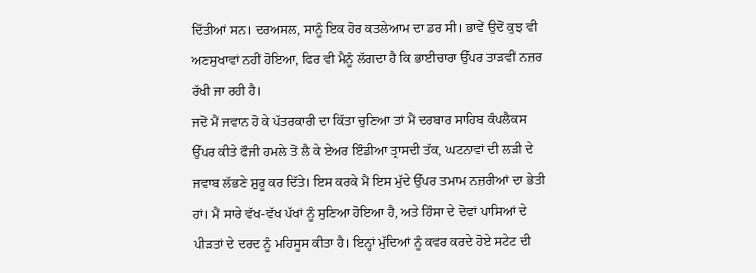ਦਿੱਤੀਆਂ ਸਨ। ਦਰਅਸਲ, ਸਾਨੂੰ ਇਕ ਹੋਰ ਕਤਲੇਆਮ ਦਾ ਡਰ ਸੀ। ਭਾਵੇਂ ਉਦੋਂ ਕੁਝ ਵੀ ਅਣਸੁਖਾਵਾਂ ਨਹੀਂ ਹੋਇਆ, ਫਿਰ ਵੀ ਮੈਨੂੰ ਲੱਗਦਾ ਹੈ ਕਿ ਭਾਈਚਾਰਾ ਉੱਪਰ ਤਾੜਵੀਂ ਨਜ਼ਰ ਰੱਖੀ ਜਾ ਰਹੀ ਹੈ।
ਜਦੋਂ ਮੈਂ ਜਵਾਨ ਹੋ ਕੇ ਪੱਤਰਕਾਰੀ ਦਾ ਕਿੱਤਾ ਚੁਣਿਆ ਤਾਂ ਮੈਂ ਦਰਬਾਰ ਸਾਹਿਬ ਕੰਪਲੈਕਸ ਉੱਪਰ ਕੀਤੇ ਫੌਜੀ ਹਮਲੇ ਤੋਂ ਲੈ ਕੇ ਏਅਰ ਇੰਡੀਆ ਤ੍ਰਾਸਦੀ ਤੱਕ, ਘਟਨਾਵਾਂ ਦੀ ਲੜੀ ਦੇ ਜਵਾਬ ਲੱਭਣੇ ਸ਼ੁਰੂ ਕਰ ਦਿੱਤੇ। ਇਸ ਕਰਕੇ ਮੈਂ ਇਸ ਮੁੱਦੇ ਉੱਪਰ ਤਮਾਮ ਨਜ਼ਰੀਆਂ ਦਾ ਭੇਤੀ ਹਾਂ। ਮੈਂ ਸਾਰੇ ਵੱਖ-ਵੱਖ ਪੱਖਾਂ ਨੂੰ ਸੁਣਿਆ ਹੋਇਆ ਹੈ, ਅਤੇ ਹਿੰਸਾ ਦੇ ਦੋਵਾਂ ਪਾਸਿਆਂ ਦੇ ਪੀੜਤਾਂ ਦੇ ਦਰਦ ਨੂੰ ਮਹਿਸੂਸ ਕੀਤਾ ਹੈ। ਇਨ੍ਹਾਂ ਮੁੱਦਿਆਂ ਨੂੰ ਕਵਰ ਕਰਦੇ ਹੋਏ ਸਟੇਟ ਦੀ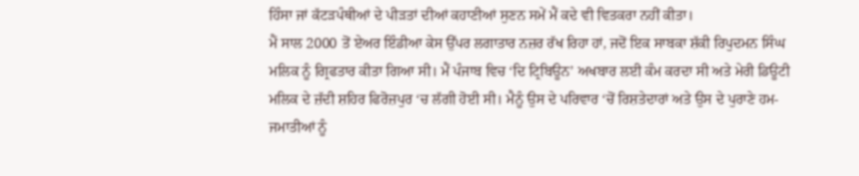ਹਿੰਸਾ ਜਾਂ ਕੱਟੜਪੰਥੀਆਂ ਦੇ ਪੀੜਤਾਂ ਦੀਆਂ ਕਹਾਣੀਆਂ ਸੁਣਨ ਸਮੇਂ ਮੈਂ ਕਦੇ ਵੀ ਵਿਤਕਰਾ ਨਹੀਂ ਕੀਤਾ।
ਮੈਂ ਸਾਲ 2000 ਤੋਂ ਏਅਰ ਇੰਡੀਆ ਕੇਸ ਉੱਪਰ ਲਗਾਤਾਰ ਨਜ਼ਰ ਰੱਖ ਰਿਹਾ ਹਾਂ, ਜਦੋਂ ਇਕ ਸਾਬਕਾ ਸ਼ੱਕੀ ਰਿਪੁਦਮਨ ਸਿੰਘ ਮਲਿਕ ਨੂੰ ਗ੍ਰਿਫਤਾਰ ਕੀਤਾ ਗਿਆ ਸੀ। ਮੈਂ ਪੰਜਾਬ ਵਿਚ ‘ਦਿ ਟ੍ਰਿਬਿਊਨ’ ਅਖਬਾਰ ਲਈ ਕੰਮ ਕਰਦਾ ਸੀ ਅਤੇ ਮੇਰੀ ਡਿਊਟੀ ਮਲਿਕ ਦੇ ਜ਼ੱਦੀ ਸ਼ਹਿਰ ਫਿਰੋਜ਼ਪੁਰ ‘ਚ ਲੱਗੀ ਹੋਈ ਸੀ। ਮੈਨੂੰ ਉਸ ਦੇ ਪਰਿਵਾਰ ‘ਚੋਂ ਰਿਸ਼ਤੇਦਾਰਾਂ ਅਤੇ ਉਸ ਦੇ ਪੁਰਾਣੇ ਹਮ-ਜਮਾਤੀਆਂ ਨੂੰ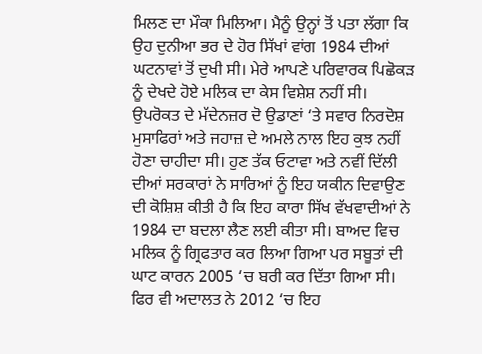ਮਿਲਣ ਦਾ ਮੌਕਾ ਮਿਲਿਆ। ਮੈਨੂੰ ਉਨ੍ਹਾਂ ਤੋਂ ਪਤਾ ਲੱਗਾ ਕਿ ਉਹ ਦੁਨੀਆ ਭਰ ਦੇ ਹੋਰ ਸਿੱਖਾਂ ਵਾਂਗ 1984 ਦੀਆਂ ਘਟਨਾਵਾਂ ਤੋਂ ਦੁਖੀ ਸੀ। ਮੇਰੇ ਆਪਣੇ ਪਰਿਵਾਰਕ ਪਿਛੋਕੜ ਨੂੰ ਦੇਖਦੇ ਹੋਏ ਮਲਿਕ ਦਾ ਕੇਸ ਵਿਸ਼ੇਸ਼ ਨਹੀਂ ਸੀ।
ਉਪਰੋਕਤ ਦੇ ਮੱਦੇਨਜ਼ਰ ਦੋ ਉਡਾਣਾਂ ‘ਤੇ ਸਵਾਰ ਨਿਰਦੋਸ਼ ਮੁਸਾਫਿਰਾਂ ਅਤੇ ਜਹਾਜ਼ ਦੇ ਅਮਲੇ ਨਾਲ ਇਹ ਕੁਝ ਨਹੀਂ ਹੋਣਾ ਚਾਹੀਦਾ ਸੀ। ਹੁਣ ਤੱਕ ਓਟਾਵਾ ਅਤੇ ਨਵੀਂ ਦਿੱਲੀ ਦੀਆਂ ਸਰਕਾਰਾਂ ਨੇ ਸਾਰਿਆਂ ਨੂੰ ਇਹ ਯਕੀਨ ਦਿਵਾਉਣ ਦੀ ਕੋਸ਼ਿਸ਼ ਕੀਤੀ ਹੈ ਕਿ ਇਹ ਕਾਰਾ ਸਿੱਖ ਵੱਖਵਾਦੀਆਂ ਨੇ 1984 ਦਾ ਬਦਲਾ ਲੈਣ ਲਈ ਕੀਤਾ ਸੀ। ਬਾਅਦ ਵਿਚ ਮਲਿਕ ਨੂੰ ਗ੍ਰਿਫਤਾਰ ਕਰ ਲਿਆ ਗਿਆ ਪਰ ਸਬੂਤਾਂ ਦੀ ਘਾਟ ਕਾਰਨ 2005 ‘ਚ ਬਰੀ ਕਰ ਦਿੱਤਾ ਗਿਆ ਸੀ। ਫਿਰ ਵੀ ਅਦਾਲਤ ਨੇ 2012 ‘ਚ ਇਹ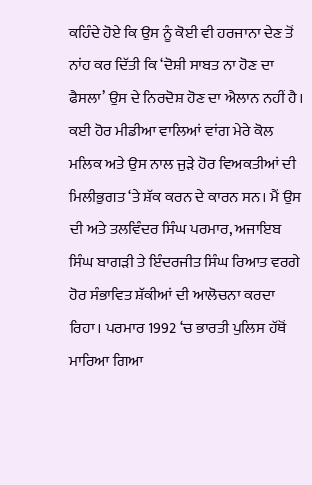ਕਹਿੰਦੇ ਹੋਏ ਕਿ ਉਸ ਨੂੰ ਕੋਈ ਵੀ ਹਰਜਾਨਾ ਦੇਣ ਤੋਂ ਨਾਂਹ ਕਰ ਦਿੱਤੀ ਕਿ ‘ਦੋਸ਼ੀ ਸਾਬਤ ਨਾ ਹੋਣ ਦਾ ਫੈਸਲਾ’ ਉਸ ਦੇ ਨਿਰਦੋਸ਼ ਹੋਣ ਦਾ ਐਲਾਨ ਨਹੀਂ ਹੈ।
ਕਈ ਹੋਰ ਮੀਡੀਆ ਵਾਲਿਆਂ ਵਾਂਗ ਮੇਰੇ ਕੋਲ ਮਲਿਕ ਅਤੇ ਉਸ ਨਾਲ ਜੁੜੇ ਹੋਰ ਵਿਅਕਤੀਆਂ ਦੀ ਮਿਲੀਭੁਗਤ ‘ਤੇ ਸ਼ੱਕ ਕਰਨ ਦੇ ਕਾਰਨ ਸਨ। ਮੈਂ ਉਸ ਦੀ ਅਤੇ ਤਲਵਿੰਦਰ ਸਿੰਘ ਪਰਮਾਰ, ਅਜਾਇਬ ਸਿੰਘ ਬਾਗੜੀ ਤੇ ਇੰਦਰਜੀਤ ਸਿੰਘ ਰਿਆਤ ਵਰਗੇ ਹੋਰ ਸੰਭਾਵਿਤ ਸ਼ੱਕੀਆਂ ਦੀ ਆਲੋਚਨਾ ਕਰਦਾ ਰਿਹਾ। ਪਰਮਾਰ 1992 ‘ਚ ਭਾਰਤੀ ਪੁਲਿਸ ਹੱਥੋਂ ਮਾਰਿਆ ਗਿਆ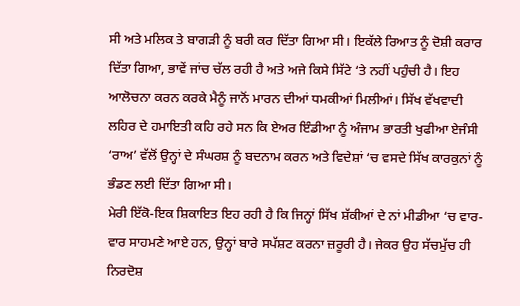ਸੀ ਅਤੇ ਮਲਿਕ ਤੇ ਬਾਗੜੀ ਨੂੰ ਬਰੀ ਕਰ ਦਿੱਤਾ ਗਿਆ ਸੀ। ਇਕੱਲੇ ਰਿਆਤ ਨੂੰ ਦੋਸ਼ੀ ਕਰਾਰ ਦਿੱਤਾ ਗਿਆ, ਭਾਵੇਂ ਜਾਂਚ ਚੱਲ ਰਹੀ ਹੈ ਅਤੇ ਅਜੇ ਕਿਸੇ ਸਿੱਟੇ ‘ਤੇ ਨਹੀਂ ਪਹੁੰਚੀ ਹੈ। ਇਹ ਆਲੋਚਨਾ ਕਰਨ ਕਰਕੇ ਮੈਨੂੰ ਜਾਨੋਂ ਮਾਰਨ ਦੀਆਂ ਧਮਕੀਆਂ ਮਿਲੀਆਂ। ਸਿੱਖ ਵੱਖਵਾਦੀ ਲਹਿਰ ਦੇ ਹਮਾਇਤੀ ਕਹਿ ਰਹੇ ਸਨ ਕਿ ਏਅਰ ਇੰਡੀਆ ਨੂੰ ਅੰਜਾਮ ਭਾਰਤੀ ਖੁਫੀਆ ਏਜੰਸੀ ‘ਰਾਅ’ ਵੱਲੋਂ ਉਨ੍ਹਾਂ ਦੇ ਸੰਘਰਸ਼ ਨੂੰ ਬਦਨਾਮ ਕਰਨ ਅਤੇ ਵਿਦੇਸ਼ਾਂ ‘ਚ ਵਸਦੇ ਸਿੱਖ ਕਾਰਕੁਨਾਂ ਨੂੰ ਭੰਡਣ ਲਈ ਦਿੱਤਾ ਗਿਆ ਸੀ।
ਮੇਰੀ ਇੱਕੋ-ਇਕ ਸ਼ਿਕਾਇਤ ਇਹ ਰਹੀ ਹੈ ਕਿ ਜਿਨ੍ਹਾਂ ਸਿੱਖ ਸ਼ੱਕੀਆਂ ਦੇ ਨਾਂ ਮੀਡੀਆ ‘ਚ ਵਾਰ-ਵਾਰ ਸਾਹਮਣੇ ਆਏ ਹਨ, ਉਨ੍ਹਾਂ ਬਾਰੇ ਸਪੱਸ਼ਟ ਕਰਨਾ ਜ਼ਰੂਰੀ ਹੈ। ਜੇਕਰ ਉਹ ਸੱਚਮੁੱਚ ਹੀ ਨਿਰਦੋਸ਼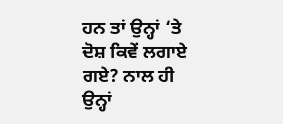ਹਨ ਤਾਂ ਉਨ੍ਹਾਂ ‘ਤੇ ਦੋਸ਼ ਕਿਵੇਂ ਲਗਾਏ ਗਏ? ਨਾਲ ਹੀ ਉਨ੍ਹਾਂ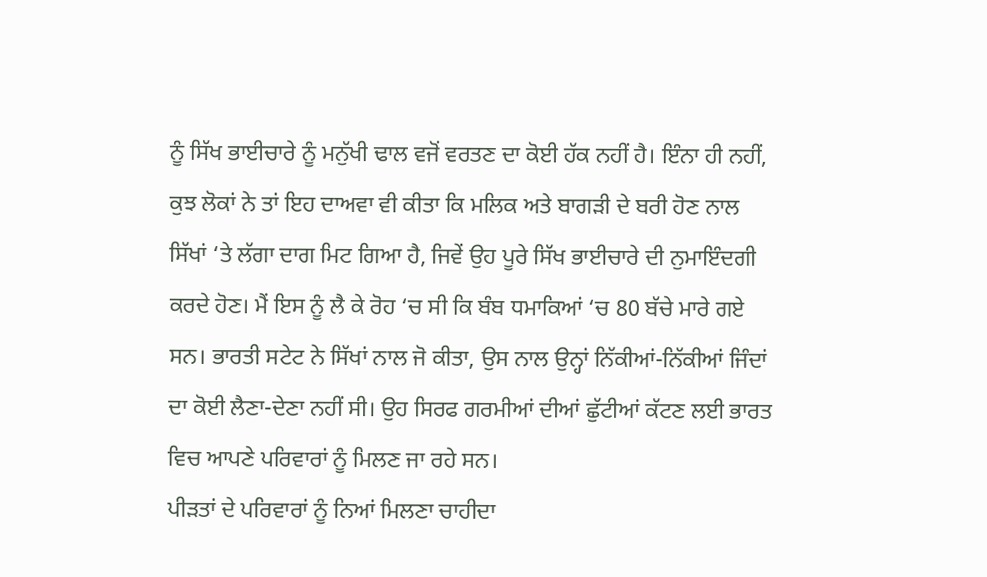ਨੂੰ ਸਿੱਖ ਭਾਈਚਾਰੇ ਨੂੰ ਮਨੁੱਖੀ ਢਾਲ ਵਜੋਂ ਵਰਤਣ ਦਾ ਕੋਈ ਹੱਕ ਨਹੀਂ ਹੈ। ਇੰਨਾ ਹੀ ਨਹੀਂ, ਕੁਝ ਲੋਕਾਂ ਨੇ ਤਾਂ ਇਹ ਦਾਅਵਾ ਵੀ ਕੀਤਾ ਕਿ ਮਲਿਕ ਅਤੇ ਬਾਗੜੀ ਦੇ ਬਰੀ ਹੋਣ ਨਾਲ ਸਿੱਖਾਂ ‘ਤੇ ਲੱਗਾ ਦਾਗ ਮਿਟ ਗਿਆ ਹੈ, ਜਿਵੇਂ ਉਹ ਪੂਰੇ ਸਿੱਖ ਭਾਈਚਾਰੇ ਦੀ ਨੁਮਾਇੰਦਗੀ ਕਰਦੇ ਹੋਣ। ਮੈਂ ਇਸ ਨੂੰ ਲੈ ਕੇ ਰੋਹ ‘ਚ ਸੀ ਕਿ ਬੰਬ ਧਮਾਕਿਆਂ ‘ਚ 80 ਬੱਚੇ ਮਾਰੇ ਗਏ ਸਨ। ਭਾਰਤੀ ਸਟੇਟ ਨੇ ਸਿੱਖਾਂ ਨਾਲ ਜੋ ਕੀਤਾ, ਉਸ ਨਾਲ ਉਨ੍ਹਾਂ ਨਿੱਕੀਆਂ-ਨਿੱਕੀਆਂ ਜਿੰਦਾਂ ਦਾ ਕੋਈ ਲੈਣਾ-ਦੇਣਾ ਨਹੀਂ ਸੀ। ਉਹ ਸਿਰਫ ਗਰਮੀਆਂ ਦੀਆਂ ਛੁੱਟੀਆਂ ਕੱਟਣ ਲਈ ਭਾਰਤ ਵਿਚ ਆਪਣੇ ਪਰਿਵਾਰਾਂ ਨੂੰ ਮਿਲਣ ਜਾ ਰਹੇ ਸਨ।
ਪੀੜਤਾਂ ਦੇ ਪਰਿਵਾਰਾਂ ਨੂੰ ਨਿਆਂ ਮਿਲਣਾ ਚਾਹੀਦਾ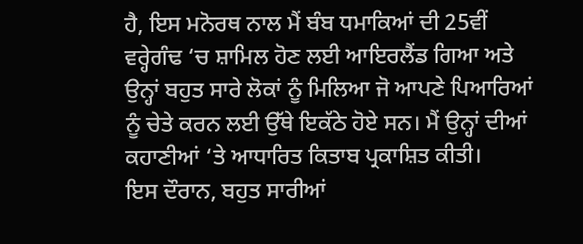ਹੈ, ਇਸ ਮਨੋਰਥ ਨਾਲ ਮੈਂ ਬੰਬ ਧਮਾਕਿਆਂ ਦੀ 25ਵੀਂ ਵਰ੍ਹੇਗੰਢ ‘ਚ ਸ਼ਾਮਿਲ ਹੋਣ ਲਈ ਆਇਰਲੈਂਡ ਗਿਆ ਅਤੇ ਉਨ੍ਹਾਂ ਬਹੁਤ ਸਾਰੇ ਲੋਕਾਂ ਨੂੰ ਮਿਲਿਆ ਜੋ ਆਪਣੇ ਪਿਆਰਿਆਂ ਨੂੰ ਚੇਤੇ ਕਰਨ ਲਈ ਉੱਥੇ ਇਕੱਠੇ ਹੋਏ ਸਨ। ਮੈਂ ਉਨ੍ਹਾਂ ਦੀਆਂ ਕਹਾਣੀਆਂ ‘ਤੇ ਆਧਾਰਿਤ ਕਿਤਾਬ ਪ੍ਰਕਾਸ਼ਿਤ ਕੀਤੀ।
ਇਸ ਦੌਰਾਨ, ਬਹੁਤ ਸਾਰੀਆਂ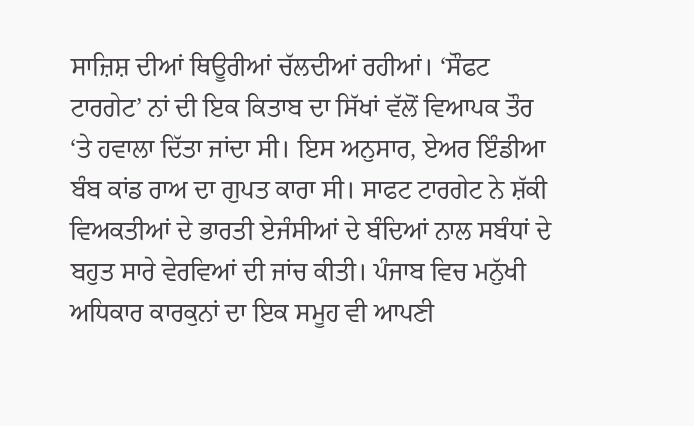ਸਾਜ਼ਿਸ਼ ਦੀਆਂ ਥਿਊਰੀਆਂ ਚੱਲਦੀਆਂ ਰਹੀਆਂ। ‘ਸੌਫਟ ਟਾਰਗੇਟ’ ਨਾਂ ਦੀ ਇਕ ਕਿਤਾਬ ਦਾ ਸਿੱਖਾਂ ਵੱਲੋਂ ਵਿਆਪਕ ਤੌਰ ‘ਤੇ ਹਵਾਲਾ ਦਿੱਤਾ ਜਾਂਦਾ ਸੀ। ਇਸ ਅਨੁਸਾਰ, ਏਅਰ ਇੰਡੀਆ ਬੰਬ ਕਾਂਡ ਰਾਅ ਦਾ ਗੁਪਤ ਕਾਰਾ ਸੀ। ਸਾਫਟ ਟਾਰਗੇਟ ਨੇ ਸ਼ੱਕੀ ਵਿਅਕਤੀਆਂ ਦੇ ਭਾਰਤੀ ਏਜੰਸੀਆਂ ਦੇ ਬੰਦਿਆਂ ਨਾਲ ਸਬੰਧਾਂ ਦੇ ਬਹੁਤ ਸਾਰੇ ਵੇਰਵਿਆਂ ਦੀ ਜਾਂਚ ਕੀਤੀ। ਪੰਜਾਬ ਵਿਚ ਮਨੁੱਖੀ ਅਧਿਕਾਰ ਕਾਰਕੁਨਾਂ ਦਾ ਇਕ ਸਮੂਹ ਵੀ ਆਪਣੀ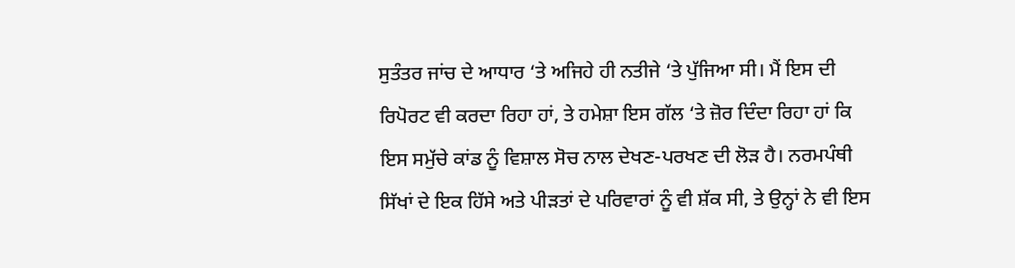ਸੁਤੰਤਰ ਜਾਂਚ ਦੇ ਆਧਾਰ ‘ਤੇ ਅਜਿਹੇ ਹੀ ਨਤੀਜੇ ‘ਤੇ ਪੁੱਜਿਆ ਸੀ। ਮੈਂ ਇਸ ਦੀ ਰਿਪੋਰਟ ਵੀ ਕਰਦਾ ਰਿਹਾ ਹਾਂ, ਤੇ ਹਮੇਸ਼ਾ ਇਸ ਗੱਲ ‘ਤੇ ਜ਼ੋਰ ਦਿੰਦਾ ਰਿਹਾ ਹਾਂ ਕਿ ਇਸ ਸਮੁੱਚੇ ਕਾਂਡ ਨੂੰ ਵਿਸ਼ਾਲ ਸੋਚ ਨਾਲ ਦੇਖਣ-ਪਰਖਣ ਦੀ ਲੋੜ ਹੈ। ਨਰਮਪੰਥੀ ਸਿੱਖਾਂ ਦੇ ਇਕ ਹਿੱਸੇ ਅਤੇ ਪੀੜਤਾਂ ਦੇ ਪਰਿਵਾਰਾਂ ਨੂੰ ਵੀ ਸ਼ੱਕ ਸੀ, ਤੇ ਉਨ੍ਹਾਂ ਨੇ ਵੀ ਇਸ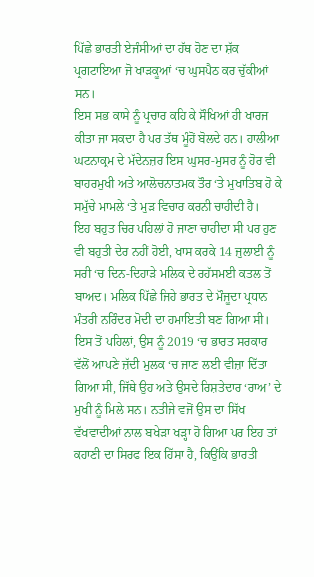ਪਿੱਛੇ ਭਾਰਤੀ ਏਜੰਸੀਆਂ ਦਾ ਹੱਥ ਹੋਣ ਦਾ ਸ਼ੱਕ ਪ੍ਰਗਟਾਇਆ ਜੋ ਖਾੜਕੂਆਂ ‘ਚ ਘੁਸਪੈਠ ਕਰ ਚੁੱਕੀਆਂ ਸਨ।
ਇਸ ਸਭ ਕਾਸੇ ਨੂੰ ਪ੍ਰਚਾਰ ਕਹਿ ਕੇ ਸੌਖਿਆਂ ਹੀ ਖਾਰਜ ਕੀਤਾ ਜਾ ਸਕਦਾ ਹੈ ਪਰ ਤੱਥ ਮੂੰਹੋਂ ਬੋਲਦੇ ਹਨ। ਹਾਲੀਆ ਘਟਨਾਕ੍ਰਮ ਦੇ ਮੱਦੇਨਜ਼ਰ ਇਸ ਘੁਸਰ-ਮੁਸਰ ਨੂੰ ਹੋਰ ਵੀ ਬਾਹਰਮੁਖੀ ਅਤੇ ਆਲੋਚਨਾਤਮਕ ਤੌਰ ‘ਤੇ ਮੁਖਾਤਿਬ ਹੋ ਕੇ ਸਮੁੱਚੇ ਮਾਮਲੇ ‘ਤੇ ਮੁੜ ਵਿਚਾਰ ਕਰਨੀ ਚਾਹੀਦੀ ਹੈ।
ਇਹ ਬਹੁਤ ਚਿਰ ਪਹਿਲਾਂ ਹੋ ਜਾਣਾ ਚਾਹੀਦਾ ਸੀ ਪਰ ਹੁਣ ਵੀ ਬਹੁਤੀ ਦੇਰ ਨਹੀਂ ਹੋਈ, ਖਾਸ ਕਰਕੇ 14 ਜੁਲਾਈ ਨੂੰ ਸਰੀ ‘ਚ ਦਿਨ-ਦਿਹਾੜੇ ਮਲਿਕ ਦੇ ਰਹੱਸਮਈ ਕਤਲ ਤੋਂ ਬਾਅਦ। ਮਲਿਕ ਪਿੱਛੇ ਜਿਹੇ ਭਾਰਤ ਦੇ ਮੌਜੂਦਾ ਪ੍ਰਧਾਨ ਮੰਤਰੀ ਨਰਿੰਦਰ ਮੋਦੀ ਦਾ ਹਮਾਇਤੀ ਬਣ ਗਿਆ ਸੀ। ਇਸ ਤੋਂ ਪਹਿਲਾਂ, ਉਸ ਨੂੰ 2019 ‘ਚ ਭਾਰਤ ਸਰਕਾਰ ਵੱਲੋਂ ਆਪਣੇ ਜ਼ੱਦੀ ਮੁਲਕ ‘ਚ ਜਾਣ ਲਈ ਵੀਜ਼ਾ ਦਿੱਤਾ ਗਿਆ ਸੀ, ਜਿੱਥੇ ਉਹ ਅਤੇ ਉਸਦੇ ਰਿਸ਼ਤੇਦਾਰ ‘ਰਾਅ’ ਦੇ ਮੁਖੀ ਨੂੰ ਮਿਲੇ ਸਨ। ਨਤੀਜੇ ਵਜੋਂ ਉਸ ਦਾ ਸਿੱਖ ਵੱਖਵਾਦੀਆਂ ਨਾਲ ਬਖੇੜਾ ਖੜ੍ਹਾ ਹੋ ਗਿਆ ਪਰ ਇਹ ਤਾਂ ਕਹਾਣੀ ਦਾ ਸਿਰਫ ਇਕ ਹਿੱਸਾ ਹੈ, ਕਿਉਂਕਿ ਭਾਰਤੀ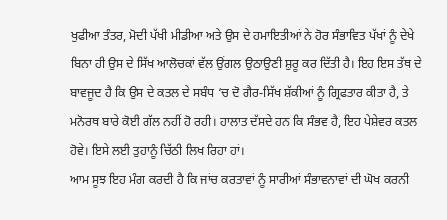ਖੁਫੀਆ ਤੰਤਰ, ਮੋਦੀ ਪੱਖੀ ਮੀਡੀਆ ਅਤੇ ਉਸ ਦੇ ਹਮਾਇਤੀਆਂ ਨੇ ਹੋਰ ਸੰਭਾਵਿਤ ਪੱਖਾਂ ਨੂੰ ਦੇਖੇ ਬਿਨਾ ਹੀ ਉਸ ਦੇ ਸਿੱਖ ਆਲੋਚਕਾਂ ਵੱਲ ਉਂਗਲ ਉਠਾਉਣੀ ਸ਼ੁਰੂ ਕਰ ਦਿੱਤੀ ਹੈ। ਇਹ ਇਸ ਤੱਥ ਦੇ ਬਾਵਜੂਦ ਹੈ ਕਿ ਉਸ ਦੇ ਕਤਲ ਦੇ ਸਬੰਧ ‘ਚ ਦੋ ਗੈਰ-ਸਿੱਖ ਸ਼ੱਕੀਆਂ ਨੂੰ ਗ੍ਰਿਫਤਾਰ ਕੀਤਾ ਹੈ, ਤੇ ਮਨੋਰਥ ਬਾਰੇ ਕੋਈ ਗੱਲ ਨਹੀਂ ਹੋ ਰਹੀ। ਹਾਲਾਤ ਦੱਸਦੇ ਹਨ ਕਿ ਸੰਭਵ ਹੈ, ਇਹ ਪੇਸ਼ੇਵਰ ਕਤਲ ਹੋਵੇ। ਇਸੇ ਲਈ ਤੁਹਾਨੂੰ ਚਿੱਠੀ ਲਿਖ ਰਿਹਾ ਹਾਂ।
ਆਮ ਸੂਝ ਇਹ ਮੰਗ ਕਰਦੀ ਹੈ ਕਿ ਜਾਂਚ ਕਰਤਾਵਾਂ ਨੂੰ ਸਾਰੀਆਂ ਸੰਭਾਵਨਾਵਾਂ ਦੀ ਘੋਖ ਕਰਨੀ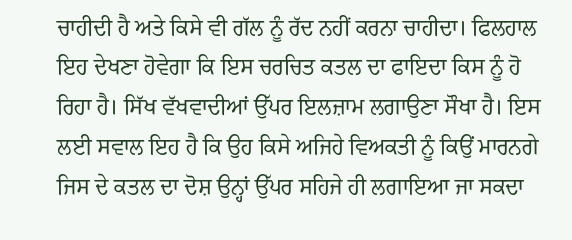ਚਾਹੀਦੀ ਹੈ ਅਤੇ ਕਿਸੇ ਵੀ ਗੱਲ ਨੂੰ ਰੱਦ ਨਹੀਂ ਕਰਨਾ ਚਾਹੀਦਾ। ਫਿਲਹਾਲ ਇਹ ਦੇਖਣਾ ਹੋਵੇਗਾ ਕਿ ਇਸ ਚਰਚਿਤ ਕਤਲ ਦਾ ਫਾਇਦਾ ਕਿਸ ਨੂੰ ਹੋ ਰਿਹਾ ਹੈ। ਸਿੱਖ ਵੱਖਵਾਦੀਆਂ ਉੱਪਰ ਇਲਜ਼ਾਮ ਲਗਾਉਣਾ ਸੌਖਾ ਹੈ। ਇਸ ਲਈ ਸਵਾਲ ਇਹ ਹੈ ਕਿ ਉਹ ਕਿਸੇ ਅਜਿਹੇ ਵਿਅਕਤੀ ਨੂੰ ਕਿਉਂ ਮਾਰਨਗੇ ਜਿਸ ਦੇ ਕਤਲ ਦਾ ਦੋਸ਼ ਉਨ੍ਹਾਂ ਉੱਪਰ ਸਹਿਜੇ ਹੀ ਲਗਾਇਆ ਜਾ ਸਕਦਾ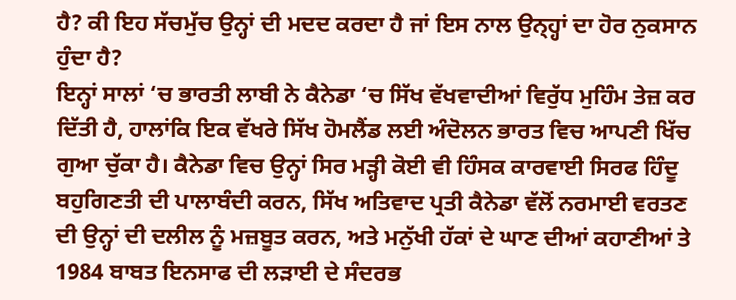ਹੈ? ਕੀ ਇਹ ਸੱਚਮੁੱਚ ਉਨ੍ਹਾਂ ਦੀ ਮਦਦ ਕਰਦਾ ਹੈ ਜਾਂ ਇਸ ਨਾਲ ਉਨ੍ਹ੍ਹਾਂ ਦਾ ਹੋਰ ਨੁਕਸਾਨ ਹੁੰਦਾ ਹੈ?
ਇਨ੍ਹਾਂ ਸਾਲਾਂ ‘ਚ ਭਾਰਤੀ ਲਾਬੀ ਨੇ ਕੈਨੇਡਾ ‘ਚ ਸਿੱਖ ਵੱਖਵਾਦੀਆਂ ਵਿਰੁੱਧ ਮੁਹਿੰਮ ਤੇਜ਼ ਕਰ ਦਿੱਤੀ ਹੈ, ਹਾਲਾਂਕਿ ਇਕ ਵੱਖਰੇ ਸਿੱਖ ਹੋਮਲੈਂਡ ਲਈ ਅੰਦੋਲਨ ਭਾਰਤ ਵਿਚ ਆਪਣੀ ਖਿੱਚ ਗੁਆ ਚੁੱਕਾ ਹੈ। ਕੈਨੇਡਾ ਵਿਚ ਉਨ੍ਹਾਂ ਸਿਰ ਮੜ੍ਹੀ ਕੋਈ ਵੀ ਹਿੰਸਕ ਕਾਰਵਾਈ ਸਿਰਫ ਹਿੰਦੂ ਬਹੁਗਿਣਤੀ ਦੀ ਪਾਲਾਬੰਦੀ ਕਰਨ, ਸਿੱਖ ਅਤਿਵਾਦ ਪ੍ਰਤੀ ਕੈਨੇਡਾ ਵੱਲੋਂ ਨਰਮਾਈ ਵਰਤਣ ਦੀ ਉਨ੍ਹਾਂ ਦੀ ਦਲੀਲ ਨੂੰ ਮਜ਼ਬੂਤ ਕਰਨ, ਅਤੇ ਮਨੁੱਖੀ ਹੱਕਾਂ ਦੇ ਘਾਣ ਦੀਆਂ ਕਹਾਣੀਆਂ ਤੇ 1984 ਬਾਬਤ ਇਨਸਾਫ ਦੀ ਲੜਾਈ ਦੇ ਸੰਦਰਭ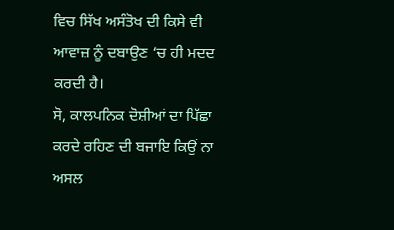ਵਿਚ ਸਿੱਖ ਅਸੰਤੋਖ ਦੀ ਕਿਸੇ ਵੀ ਆਵਾਜ਼ ਨੂੰ ਦਬਾਉਣ ‘ਚ ਹੀ ਮਦਦ ਕਰਦੀ ਹੈ।
ਸੋ, ਕਾਲਪਨਿਕ ਦੋਸ਼ੀਆਂ ਦਾ ਪਿੱਛਾ ਕਰਦੇ ਰਹਿਣ ਦੀ ਬਜਾਇ ਕਿਉਂ ਨਾ ਅਸਲ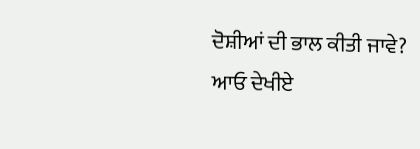ਦੋਸ਼ੀਆਂ ਦੀ ਭਾਲ ਕੀਤੀ ਜਾਵੇ?
ਆਓ ਦੇਖੀਏ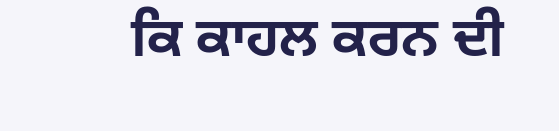ਕਿ ਕਾਹਲ ਕਰਨ ਦੀ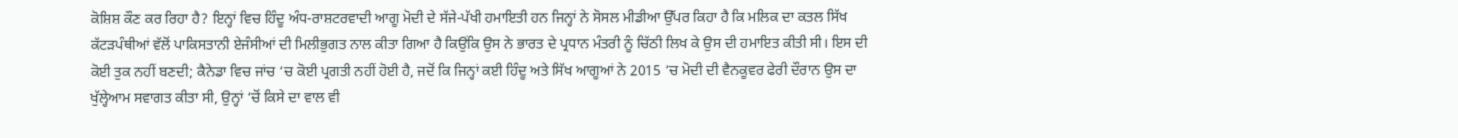ਕੋਸ਼ਿਸ਼ ਕੌਣ ਕਰ ਰਿਹਾ ਹੈ? ਇਨ੍ਹਾਂ ਵਿਚ ਹਿੰਦੂ ਅੰਧ-ਰਾਸ਼ਟਰਵਾਦੀ ਆਗੂ ਮੋਦੀ ਦੇ ਸੱਜੇ-ਪੱਖੀ ਹਮਾਇਤੀ ਹਨ ਜਿਨ੍ਹਾਂ ਨੇ ਸੋਸਲ ਮੀਡੀਆ ਉੱਪਰ ਕਿਹਾ ਹੈ ਕਿ ਮਲਿਕ ਦਾ ਕਤਲ ਸਿੱਖ ਕੱਟੜਪੰਥੀਆਂ ਵੱਲੋਂ ਪਾਕਿਸਤਾਨੀ ਏਜੰਸੀਆਂ ਦੀ ਮਿਲੀਭੁਗਤ ਨਾਲ ਕੀਤਾ ਗਿਆ ਹੈ ਕਿਉਂਕਿ ਉਸ ਨੇ ਭਾਰਤ ਦੇ ਪ੍ਰਧਾਨ ਮੰਤਰੀ ਨੂੰ ਚਿੱਠੀ ਲਿਖ ਕੇ ਉਸ ਦੀ ਹਮਾਇਤ ਕੀਤੀ ਸੀ। ਇਸ ਦੀ ਕੋਈ ਤੁਕ ਨਹੀਂ ਬਣਦੀ; ਕੈਨੇਡਾ ਵਿਚ ਜਾਂਚ ‘ਚ ਕੋਈ ਪ੍ਰਗਤੀ ਨਹੀਂ ਹੋਈ ਹੈ, ਜਦੋਂ ਕਿ ਜਿਨ੍ਹਾਂ ਕਈ ਹਿੰਦੂ ਅਤੇ ਸਿੱਖ ਆਗੂਆਂ ਨੇ 2015 ‘ਚ ਮੋਦੀ ਦੀ ਵੈਨਕੂਵਰ ਫੇਰੀ ਦੌਰਾਨ ਉਸ ਦਾ ਖੁੱਲ੍ਹੇਆਮ ਸਵਾਗਤ ਕੀਤਾ ਸੀ, ਉਨ੍ਹਾਂ ‘ਚੋਂ ਕਿਸੇ ਦਾ ਵਾਲ ਵੀ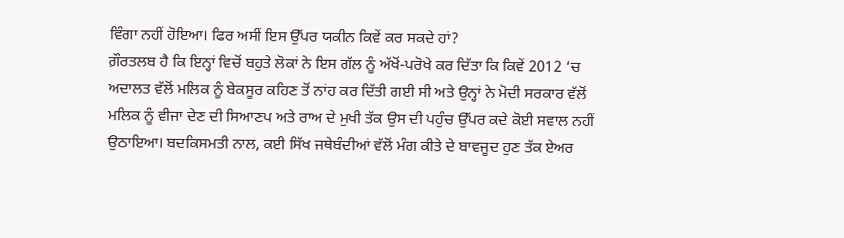ਵਿੰਗਾ ਨਹੀਂ ਹੋਇਆ। ਫਿਰ ਅਸੀਂ ਇਸ ਉੱਪਰ ਯਕੀਨ ਕਿਵੇਂ ਕਰ ਸਕਦੇ ਹਾਂ?
ਗ਼ੌਰਤਲਬ ਹੈ ਕਿ ਇਨ੍ਹਾਂ ਵਿਚੋਂ ਬਹੁਤੇ ਲੋਕਾਂ ਨੇ ਇਸ ਗੱਲ ਨੂੰ ਅੱਖੋਂ-ਪਰੋਖੇ ਕਰ ਦਿੱਤਾ ਕਿ ਕਿਵੇਂ 2012 ‘ਚ ਅਦਾਲਤ ਵੱਲੋਂ ਮਲਿਕ ਨੂੰ ਬੇਕਸੂਰ ਕਹਿਣ ਤੋਂ ਨਾਂਹ ਕਰ ਦਿੱਤੀ ਗਈ ਸੀ ਅਤੇ ਉਨ੍ਹਾਂ ਨੇ ਮੋਦੀ ਸਰਕਾਰ ਵੱਲੋਂ ਮਲਿਕ ਨੂੰ ਵੀਜਾ ਦੇਣ ਦੀ ਸਿਆਣਪ ਅਤੇ ਰਾਅ ਦੇ ਮੁਖੀ ਤੱਕ ਉਸ ਦੀ ਪਹੁੰਚ ਉੱਪਰ ਕਦੇ ਕੋਈ ਸਵਾਲ ਨਹੀਂ ਉਠਾਇਆ। ਬਦਕਿਸਮਤੀ ਨਾਲ, ਕਈ ਸਿੱਖ ਜਥੇਬੰਦੀਆਂ ਵੱਲੋਂ ਮੰਗ ਕੀਤੇ ਦੇ ਬਾਵਜੂਦ ਹੁਣ ਤੱਕ ਏਅਰ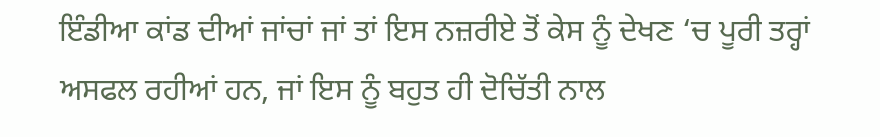ਇੰਡੀਆ ਕਾਂਡ ਦੀਆਂ ਜਾਂਚਾਂ ਜਾਂ ਤਾਂ ਇਸ ਨਜ਼ਰੀਏ ਤੋਂ ਕੇਸ ਨੂੰ ਦੇਖਣ ‘ਚ ਪੂਰੀ ਤਰ੍ਹਾਂ ਅਸਫਲ ਰਹੀਆਂ ਹਨ, ਜਾਂ ਇਸ ਨੂੰ ਬਹੁਤ ਹੀ ਦੋਚਿੱਤੀ ਨਾਲ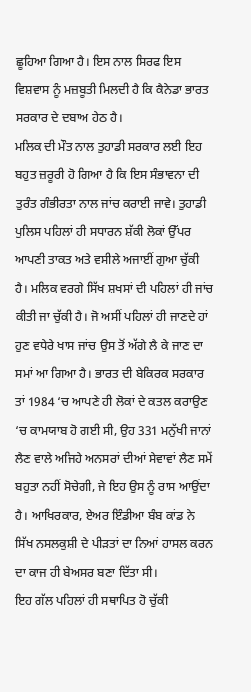ਛੂਹਿਆ ਗਿਆ ਹੈ। ਇਸ ਨਾਲ ਸਿਰਫ ਇਸ ਵਿਸ਼ਵਾਸ ਨੂੰ ਮਜ਼ਬੂਤੀ ਮਿਲਦੀ ਹੈ ਕਿ ਕੈਨੇਡਾ ਭਾਰਤ ਸਰਕਾਰ ਦੇ ਦਬਾਅ ਹੇਠ ਹੈ।
ਮਲਿਕ ਦੀ ਮੌਤ ਨਾਲ ਤੁਹਾਡੀ ਸਰਕਾਰ ਲਈ ਇਹ ਬਹੁਤ ਜ਼ਰੂਰੀ ਹੋ ਗਿਆ ਹੈ ਕਿ ਇਸ ਸੰਭਾਵਨਾ ਦੀ ਤੁਰੰਤ ਗੰਭੀਰਤਾ ਨਾਲ ਜਾਂਚ ਕਰਾਈ ਜਾਵੇ। ਤੁਹਾਡੀ ਪੁਲਿਸ ਪਹਿਲਾਂ ਹੀ ਸਧਾਰਨ ਸ਼ੱਕੀ ਲੋਕਾਂ ਉੱਪਰ ਆਪਣੀ ਤਾਕਤ ਅਤੇ ਵਸੀਲੇ ਅਜਾਈਂ ਗੁਆ ਚੁੱਕੀ ਹੈ। ਮਲਿਕ ਵਰਗੇ ਸਿੱਖ ਸ਼ਖਸਾਂ ਦੀ ਪਹਿਲਾਂ ਹੀ ਜਾਂਚ ਕੀਤੀ ਜਾ ਚੁੱਕੀ ਹੈ। ਜੋ ਅਸੀਂ ਪਹਿਲਾਂ ਹੀ ਜਾਣਦੇ ਹਾਂ ਹੁਣ ਵਧੇਰੇ ਖਾਸ ਜਾਂਚ ਉਸ ਤੋਂ ਅੱਗੇ ਲੈ ਕੇ ਜਾਣ ਦਾ ਸਮਾਂ ਆ ਗਿਆ ਹੈ। ਭਾਰਤ ਦੀ ਬੇਕਿਰਕ ਸਰਕਾਰ ਤਾਂ 1984 ‘ਚ ਆਪਣੇ ਹੀ ਲੋਕਾਂ ਦੇ ਕਤਲ ਕਰਾਉਣ ‘ਚ ਕਾਮਯਾਬ ਹੋ ਗਈ ਸੀ, ਉਹ 331 ਮਨੁੱਖੀ ਜਾਨਾਂ ਲੈਣ ਵਾਲੇ ਅਜਿਹੇ ਅਨਸਰਾਂ ਦੀਆਂ ਸੇਵਾਵਾਂ ਲੈਣ ਸਮੇਂ ਬਹੁਤਾ ਨਹੀਂ ਸੋਚੇਗੀ, ਜੇ ਇਹ ਉਸ ਨੂੰ ਰਾਸ ਆਉਂਦਾ ਹੈ। ਆਖਿਰਕਾਰ, ਏਅਰ ਇੰਡੀਆ ਬੰਬ ਕਾਂਡ ਨੇ ਸਿੱਖ ਨਸਲਕੁਸ਼ੀ ਦੇ ਪੀੜਤਾਂ ਦਾ ਨਿਆਂ ਹਾਸਲ ਕਰਨ ਦਾ ਕਾਜ ਹੀ ਬੇਅਸਰ ਬਣਾ ਦਿੱਤਾ ਸੀ।
ਇਹ ਗੱਲ ਪਹਿਲਾਂ ਹੀ ਸਥਾਪਿਤ ਹੋ ਚੁੱਕੀ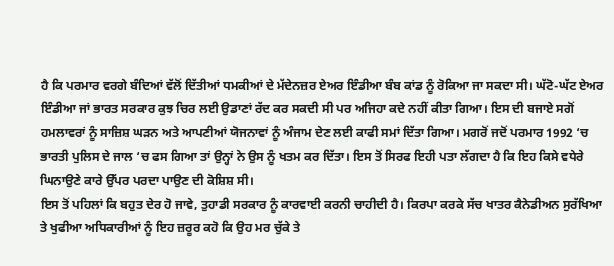ਹੈ ਕਿ ਪਰਮਾਰ ਵਰਗੇ ਬੰਦਿਆਂ ਵੱਲੋਂ ਦਿੱਤੀਆਂ ਧਮਕੀਆਂ ਦੇ ਮੱਦੇਨਜ਼ਰ ਏਅਰ ਇੰਡੀਆ ਬੰਬ ਕਾਂਡ ਨੂੰ ਰੋਕਿਆ ਜਾ ਸਕਦਾ ਸੀ। ਘੱਟੋ-ਘੱਟ ਏਅਰ ਇੰਡੀਆ ਜਾਂ ਭਾਰਤ ਸਰਕਾਰ ਕੁਝ ਚਿਰ ਲਈ ਉਡਾਣਾਂ ਰੱਦ ਕਰ ਸਕਦੀ ਸੀ ਪਰ ਅਜਿਹਾ ਕਦੇ ਨਹੀਂ ਕੀਤਾ ਗਿਆ। ਇਸ ਦੀ ਬਜਾਏ ਸਗੋਂ ਹਮਲਾਵਰਾਂ ਨੂੰ ਸਾਜ਼ਿਸ਼ ਘੜਨ ਅਤੇ ਆਪਣੀਆਂ ਯੋਜਨਾਵਾਂ ਨੂੰ ਅੰਜਾਮ ਦੇਣ ਲਈ ਕਾਫੀ ਸਮਾਂ ਦਿੱਤਾ ਗਿਆ। ਮਗਰੋਂ ਜਦੋਂ ਪਰਮਾਰ 1992 ‘ਚ ਭਾਰਤੀ ਪੁਲਿਸ ਦੇ ਜਾਲ ‘ਚ ਫਸ ਗਿਆ ਤਾਂ ਉਨ੍ਹਾਂ ਨੇ ਉਸ ਨੂੰ ਖਤਮ ਕਰ ਦਿੱਤਾ। ਇਸ ਤੋਂ ਸਿਰਫ ਇਹੀ ਪਤਾ ਲੱਗਦਾ ਹੈ ਕਿ ਇਹ ਕਿਸੇ ਵਧੇਰੇ ਘਿਨਾਉਣੇ ਕਾਰੇ ਉੱਪਰ ਪਰਦਾ ਪਾਉਣ ਦੀ ਕੋਸ਼ਿਸ਼ ਸੀ।
ਇਸ ਤੋਂ ਪਹਿਲਾਂ ਕਿ ਬਹੁਤ ਦੇਰ ਹੋ ਜਾਵੇ, ਤੁਹਾਡੀ ਸਰਕਾਰ ਨੂੰ ਕਾਰਵਾਈ ਕਰਨੀ ਚਾਹੀਦੀ ਹੈ। ਕਿਰਪਾ ਕਰਕੇ ਸੱਚ ਖਾਤਰ ਕੈਨੇਡੀਅਨ ਸੁਰੱਖਿਆ ਤੇ ਖੁਫੀਆ ਅਧਿਕਾਰੀਆਂ ਨੂੰ ਇਹ ਜ਼ਰੂਰ ਕਹੋ ਕਿ ਉਹ ਮਰ ਚੁੱਕੇ ਤੇ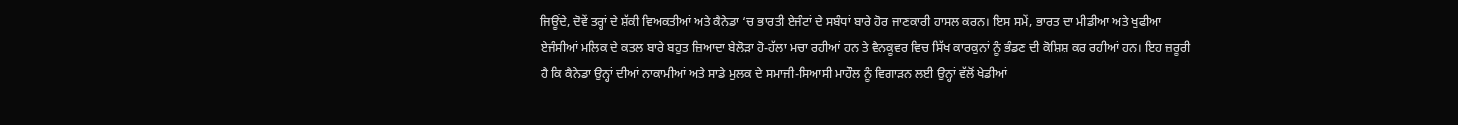ਜਿਊਂਦੇ, ਦੋਵੇਂ ਤਰ੍ਹਾਂ ਦੇ ਸ਼ੱਕੀ ਵਿਅਕਤੀਆਂ ਅਤੇ ਕੈਨੇਡਾ ‘ਚ ਭਾਰਤੀ ਏਜੰਟਾਂ ਦੇ ਸਬੰਧਾਂ ਬਾਰੇ ਹੋਰ ਜਾਣਕਾਰੀ ਹਾਸਲ ਕਰਨ। ਇਸ ਸਮੇਂ, ਭਾਰਤ ਦਾ ਮੀਡੀਆ ਅਤੇ ਖੁਫੀਆ ਏਜੰਸੀਆਂ ਮਲਿਕ ਦੇ ਕਤਲ ਬਾਰੇ ਬਹੁਤ ਜ਼ਿਆਦਾ ਬੇਲੋੜਾ ਹੋ-ਹੱਲਾ ਮਚਾ ਰਹੀਆਂ ਹਨ ਤੇ ਵੈਨਕੂਵਰ ਵਿਚ ਸਿੱਖ ਕਾਰਕੁਨਾਂ ਨੂੰ ਭੰਡਣ ਦੀ ਕੋਸ਼ਿਸ਼ ਕਰ ਰਹੀਆਂ ਹਨ। ਇਹ ਜ਼ਰੂਰੀ ਹੈ ਕਿ ਕੈਨੇਡਾ ਉਨ੍ਹਾਂ ਦੀਆਂ ਨਾਕਾਮੀਆਂ ਅਤੇ ਸਾਡੇ ਮੁਲਕ ਦੇ ਸਮਾਜੀ-ਸਿਆਸੀ ਮਾਹੌਲ ਨੂੰ ਵਿਗਾੜਨ ਲਈ ਉਨ੍ਹਾਂ ਵੱਲੋਂ ਖੇਡੀਆਂ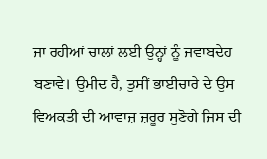ਜਾ ਰਹੀਆਂ ਚਾਲਾਂ ਲਈ ਉਨ੍ਹਾਂ ਨੂੰ ਜਵਾਬਦੇਹ ਬਣਾਵੇ। ਉਮੀਦ ਹੈ, ਤੁਸੀਂ ਭਾਈਚਾਰੇ ਦੇ ਉਸ ਵਿਅਕਤੀ ਦੀ ਆਵਾਜ਼ ਜ਼ਰੂਰ ਸੁਣੋਗੇ ਜਿਸ ਦੀ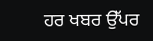ਹਰ ਖਬਰ ਉੱਪਰ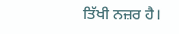ਤਿੱਖੀ ਨਜ਼ਰ ਹੈ।